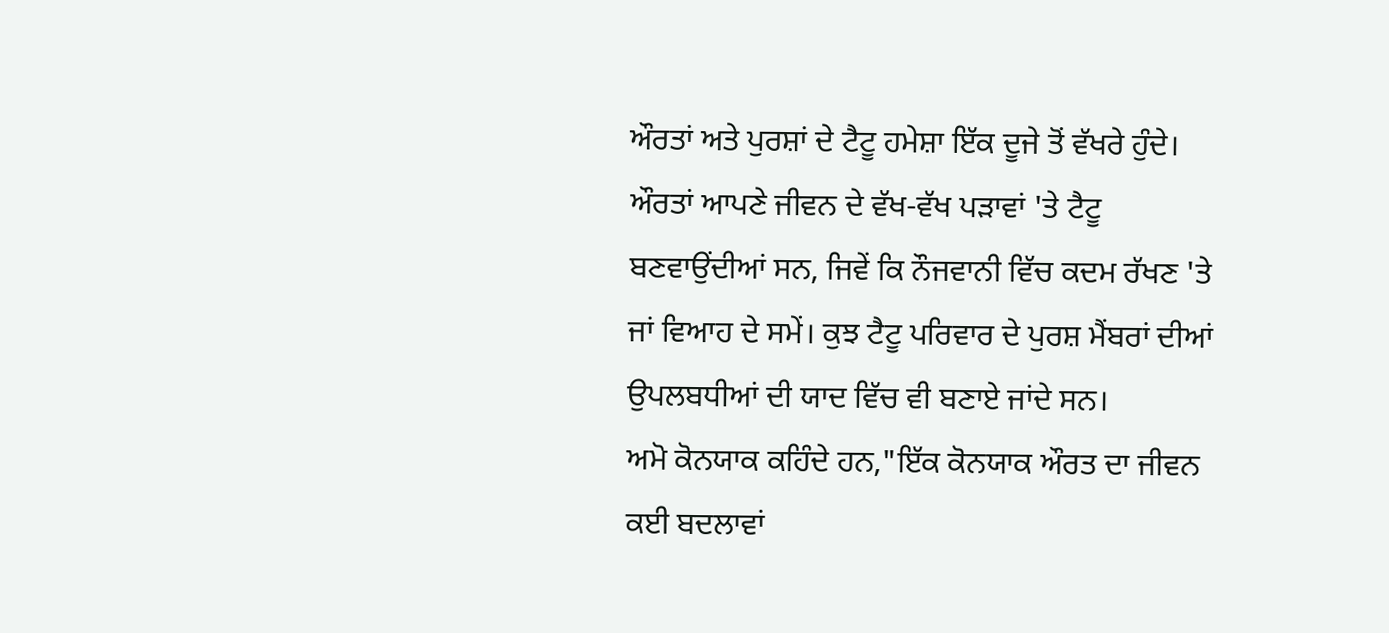ਔਰਤਾਂ ਅਤੇ ਪੁਰਸ਼ਾਂ ਦੇ ਟੈਟੂ ਹਮੇਸ਼ਾ ਇੱਕ ਦੂਜੇ ਤੋਂ ਵੱਖਰੇ ਹੁੰਦੇ। ਔਰਤਾਂ ਆਪਣੇ ਜੀਵਨ ਦੇ ਵੱਖ-ਵੱਖ ਪੜਾਵਾਂ 'ਤੇ ਟੈਟੂ ਬਣਵਾਉਂਦੀਆਂ ਸਨ, ਜਿਵੇਂ ਕਿ ਨੌਜਵਾਨੀ ਵਿੱਚ ਕਦਮ ਰੱਖਣ 'ਤੇ ਜਾਂ ਵਿਆਹ ਦੇ ਸਮੇਂ। ਕੁਝ ਟੈਟੂ ਪਰਿਵਾਰ ਦੇ ਪੁਰਸ਼ ਮੈਂਬਰਾਂ ਦੀਆਂ ਉਪਲਬਧੀਆਂ ਦੀ ਯਾਦ ਵਿੱਚ ਵੀ ਬਣਾਏ ਜਾਂਦੇ ਸਨ।
ਅਮੋ ਕੋਨਯਾਕ ਕਹਿੰਦੇ ਹਨ,"ਇੱਕ ਕੋਨਯਾਕ ਔਰਤ ਦਾ ਜੀਵਨ ਕਈ ਬਦਲਾਵਾਂ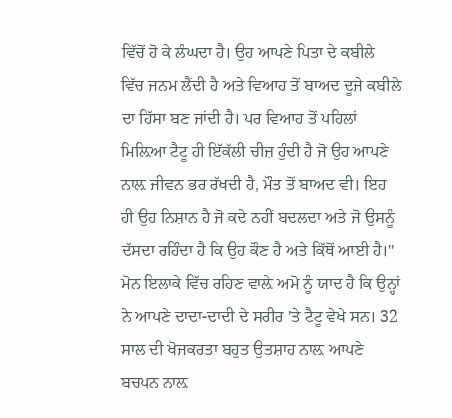ਵਿੱਚੋਂ ਹੋ ਕੇ ਲੰਘਦਾ ਹੈ। ਉਹ ਆਪਣੇ ਪਿਤਾ ਦੇ ਕਬੀਲੇ ਵਿੱਚ ਜਨਮ ਲੈਂਦੀ ਹੈ ਅਤੇ ਵਿਆਹ ਤੋਂ ਬਾਅਦ ਦੂਜੇ ਕਬੀਲੇ ਦਾ ਹਿੱਸਾ ਬਣ ਜਾਂਦੀ ਹੈ। ਪਰ ਵਿਆਹ ਤੋਂ ਪਹਿਲਾਂ ਮਿਲ਼ਿਆ ਟੈਟੂ ਹੀ ਇੱਕੱਲੀ ਚੀਜ਼ ਹੁੰਦੀ ਹੈ ਜੋ ਉਹ ਆਪਣੇ ਨਾਲ਼ ਜੀਵਨ ਭਰ ਰੱਖਦੀ ਹੈ, ਮੌਤ ਤੋਂ ਬਾਅਦ ਵੀ। ਇਹ ਹੀ ਉਹ ਨਿਸ਼ਾਨ ਹੈ ਜੋ ਕਦੇ ਨਹੀਂ ਬਦਲਦਾ ਅਤੇ ਜੋ ਉਸਨੂੰ ਦੱਸਦਾ ਰਹਿੰਦਾ ਹੈ ਕਿ ਉਹ ਕੌਣ ਹੈ ਅਤੇ ਕਿੱਥੋਂ ਆਈ ਹੈ।"
ਮੋਨ ਇਲਾਕੇ ਵਿੱਚ ਰਹਿਣ ਵਾਲ਼ੇ ਅਮੋ ਨੂੰ ਯਾਦ ਹੈ ਕਿ ਉਨ੍ਹਾਂ ਨੇ ਆਪਣੇ ਦਾਦਾ-ਦਾਦੀ ਦੇ ਸਰੀਰ 'ਤੇ ਟੈਟੂ ਵੇਖੇ ਸਨ। 32 ਸਾਲ ਦੀ ਖੋਜਕਰਤਾ ਬਹੁਤ ਉਤਸ਼ਾਹ ਨਾਲ਼ ਆਪਣੇ ਬਚਪਨ ਨਾਲ਼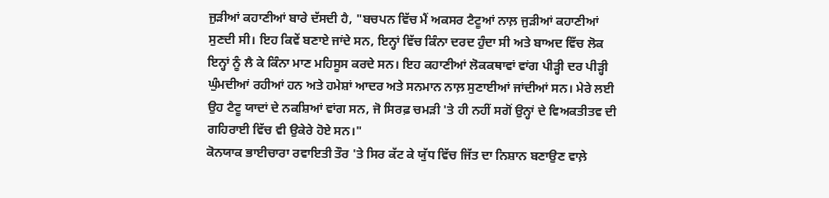ਜੁੜੀਆਂ ਕਹਾਣੀਆਂ ਬਾਰੇ ਦੱਸਦੀ ਹੈ, "ਬਚਪਨ ਵਿੱਚ ਮੈਂ ਅਕਸਰ ਟੈਟੂਆਂ ਨਾਲ਼ ਜੁੜੀਆਂ ਕਹਾਣੀਆਂ ਸੁਣਦੀ ਸੀ। ਇਹ ਕਿਵੇਂ ਬਣਾਏ ਜਾਂਦੇ ਸਨ, ਇਨ੍ਹਾਂ ਵਿੱਚ ਕਿੰਨਾ ਦਰਦ ਹੁੰਦਾ ਸੀ ਅਤੇ ਬਾਅਦ ਵਿੱਚ ਲੋਕ ਇਨ੍ਹਾਂ ਨੂੰ ਲੈ ਕੇ ਕਿੰਨਾ ਮਾਣ ਮਹਿਸੂਸ ਕਰਦੇ ਸਨ। ਇਹ ਕਹਾਣੀਆਂ ਲੋਕਕਥਾਵਾਂ ਵਾਂਗ ਪੀੜ੍ਹੀ ਦਰ ਪੀੜ੍ਹੀ ਘੁੰਮਦੀਆਂ ਰਹੀਆਂ ਹਨ ਅਤੇ ਹਮੇਸ਼ਾਂ ਆਦਰ ਅਤੇ ਸਨਮਾਨ ਨਾਲ਼ ਸੁਣਾਈਆਂ ਜਾਂਦੀਆਂ ਸਨ। ਮੇਰੇ ਲਈ ਉਹ ਟੈਟੂ ਯਾਦਾਂ ਦੇ ਨਕਸ਼ਿਆਂ ਵਾਂਗ ਸਨ, ਜੋ ਸਿਰਫ਼ ਚਮੜੀ 'ਤੇ ਹੀ ਨਹੀਂ ਸਗੋਂ ਉਨ੍ਹਾਂ ਦੇ ਵਿਅਕਤੀਤਵ ਦੀ ਗਹਿਰਾਈ ਵਿੱਚ ਵੀ ਉਕੇਰੇ ਹੋਏ ਸਨ।"
ਕੋਨਯਾਕ ਭਾਈਚਾਰਾ ਰਵਾਇਤੀ ਤੌਰ 'ਤੇ ਸਿਰ ਕੱਟ ਕੇ ਯੁੱਧ ਵਿੱਚ ਜਿੱਤ ਦਾ ਨਿਸ਼ਾਨ ਬਣਾਉਣ ਵਾਲ਼ੇ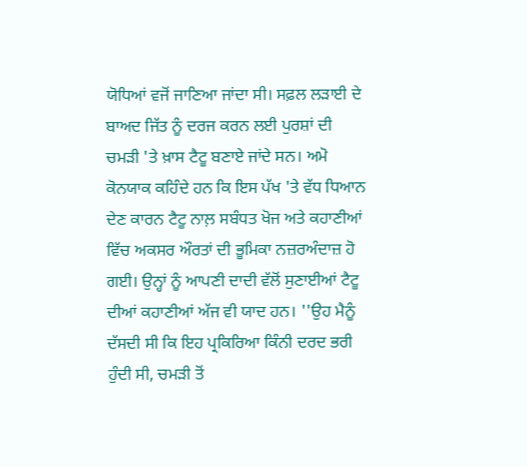ਯੋਧਿਆਂ ਵਜੋਂ ਜਾਣਿਆ ਜਾਂਦਾ ਸੀ। ਸਫ਼ਲ ਲੜਾਈ ਦੇ ਬਾਅਦ ਜਿੱਤ ਨੂੰ ਦਰਜ ਕਰਨ ਲਈ ਪੁਰਸ਼ਾਂ ਦੀ ਚਮੜੀ 'ਤੇ ਖ਼ਾਸ ਟੈਟੂ ਬਣਾਏ ਜਾਂਦੇ ਸਨ। ਅਮੋ ਕੋਨਯਾਕ ਕਹਿੰਦੇ ਹਨ ਕਿ ਇਸ ਪੱਖ 'ਤੇ ਵੱਧ ਧਿਆਨ ਦੇਣ ਕਾਰਨ ਟੈਟੂ ਨਾਲ਼ ਸਬੰਧਤ ਖੋਜ ਅਤੇ ਕਹਾਣੀਆਂ ਵਿੱਚ ਅਕਸਰ ਔਰਤਾਂ ਦੀ ਭੂਮਿਕਾ ਨਜ਼ਰਅੰਦਾਜ਼ ਹੋ ਗਈ। ਉਨ੍ਹਾਂ ਨੂੰ ਆਪਣੀ ਦਾਦੀ ਵੱਲੋਂ ਸੁਣਾਈਆਂ ਟੈਟੂ ਦੀਆਂ ਕਹਾਣੀਆਂ ਅੱਜ ਵੀ ਯਾਦ ਹਨ। ''ਉਹ ਮੈਨੂੰ ਦੱਸਦੀ ਸੀ ਕਿ ਇਹ ਪ੍ਰਕਿਰਿਆ ਕਿੰਨੀ ਦਰਦ ਭਰੀ ਹੁੰਦੀ ਸੀ, ਚਮੜੀ ਤੋਂ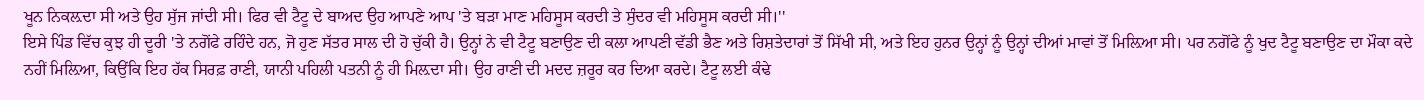ਖੂਨ ਨਿਕਲ਼ਦਾ ਸੀ ਅਤੇ ਉਹ ਸੁੱਜ ਜਾਂਦੀ ਸੀ। ਫਿਰ ਵੀ ਟੈਟੂ ਦੇ ਬਾਅਦ ਉਹ ਆਪਣੇ ਆਪ 'ਤੇ ਬੜਾ ਮਾਣ ਮਹਿਸੂਸ ਕਰਦੀ ਤੇ ਸੁੰਦਰ ਵੀ ਮਹਿਸੂਸ ਕਰਦੀ ਸੀ।''
ਇਸੇ ਪਿੰਡ ਵਿੱਚ ਕੁਝ ਹੀ ਦੂਰੀ 'ਤੇ ਨਗੋਂਫੇ ਰਹਿੰਦੇ ਹਨ, ਜੋ ਹੁਣ ਸੱਤਰ ਸਾਲ ਦੀ ਹੋ ਚੁੱਕੀ ਹੈ। ਉਨ੍ਹਾਂ ਨੇ ਵੀ ਟੈਟੂ ਬਣਾਉਣ ਦੀ ਕਲਾ ਆਪਣੀ ਵੱਡੀ ਭੈਣ ਅਤੇ ਰਿਸ਼ਤੇਦਾਰਾਂ ਤੋਂ ਸਿੱਖੀ ਸੀ, ਅਤੇ ਇਹ ਹੁਨਰ ਉਨ੍ਹਾਂ ਨੂੰ ਉਨ੍ਹਾਂ ਦੀਆਂ ਮਾਵਾਂ ਤੋਂ ਮਿਲ਼ਿਆ ਸੀ। ਪਰ ਨਗੋਂਫੇ ਨੂੰ ਖੁਦ ਟੈਟੂ ਬਣਾਉਣ ਦਾ ਮੌਕਾ ਕਦੇ ਨਹੀਂ ਮਿਲ਼ਿਆ, ਕਿਉਂਕਿ ਇਹ ਹੱਕ ਸਿਰਫ਼ ਰਾਣੀ, ਯਾਨੀ ਪਹਿਲੀ ਪਤਨੀ ਨੂੰ ਹੀ ਮਿਲ਼ਦਾ ਸੀ। ਉਹ ਰਾਣੀ ਦੀ ਮਦਦ ਜ਼ਰੂਰ ਕਰ ਦਿਆ ਕਰਦੇ। ਟੈਟੂ ਲਈ ਕੰਢੇ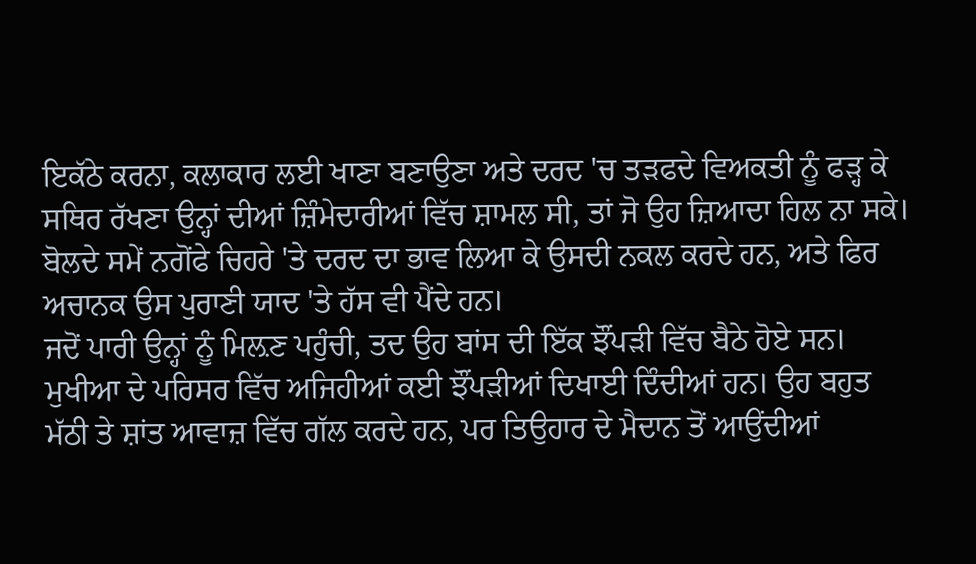ਇਕੱਠੇ ਕਰਨਾ, ਕਲਾਕਾਰ ਲਈ ਖਾਣਾ ਬਣਾਉਣਾ ਅਤੇ ਦਰਦ 'ਚ ਤੜਫਦੇ ਵਿਅਕਤੀ ਨੂੰ ਫੜ੍ਹ ਕੇ ਸਥਿਰ ਰੱਖਣਾ ਉਨ੍ਹਾਂ ਦੀਆਂ ਜ਼ਿੰਮੇਦਾਰੀਆਂ ਵਿੱਚ ਸ਼ਾਮਲ ਸੀ, ਤਾਂ ਜੋ ਉਹ ਜ਼ਿਆਦਾ ਹਿਲ ਨਾ ਸਕੇ। ਬੋਲਦੇ ਸਮੇਂ ਨਗੋਂਫੇ ਚਿਹਰੇ 'ਤੇ ਦਰਦ ਦਾ ਭਾਵ ਲਿਆ ਕੇ ਉਸਦੀ ਨਕਲ ਕਰਦੇ ਹਨ, ਅਤੇ ਫਿਰ ਅਚਾਨਕ ਉਸ ਪੁਰਾਣੀ ਯਾਦ 'ਤੇ ਹੱਸ ਵੀ ਪੈਂਦੇ ਹਨ।
ਜਦੋਂ ਪਾਰੀ ਉਨ੍ਹਾਂ ਨੂੰ ਮਿਲ਼ਣ ਪਹੁੰਚੀ, ਤਦ ਉਹ ਬਾਂਸ ਦੀ ਇੱਕ ਝੌਂਪੜੀ ਵਿੱਚ ਬੈਠੇ ਹੋਏ ਸਨ। ਮੁਖੀਆ ਦੇ ਪਰਿਸਰ ਵਿੱਚ ਅਜਿਹੀਆਂ ਕਈ ਝੌਂਪੜੀਆਂ ਦਿਖਾਈ ਦਿੰਦੀਆਂ ਹਨ। ਉਹ ਬਹੁਤ ਮੱਠੀ ਤੇ ਸ਼ਾਂਤ ਆਵਾਜ਼ ਵਿੱਚ ਗੱਲ ਕਰਦੇ ਹਨ, ਪਰ ਤਿਉਹਾਰ ਦੇ ਮੈਦਾਨ ਤੋਂ ਆਉਂਦੀਆਂ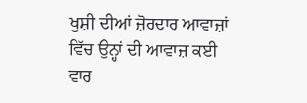ਖੁਸ਼ੀ ਦੀਆਂ ਜ਼ੋਰਦਾਰ ਆਵਾਜ਼ਾਂ ਵਿੱਚ ਉਨ੍ਹਾਂ ਦੀ ਆਵਾਜ਼ ਕਈ ਵਾਰ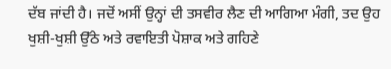ਦੱਬ ਜਾਂਦੀ ਹੈ। ਜਦੋਂ ਅਸੀਂ ਉਨ੍ਹਾਂ ਦੀ ਤਸਵੀਰ ਲੈਣ ਦੀ ਆਗਿਆ ਮੰਗੀ, ਤਦ ਉਹ ਖੁਸ਼ੀ-ਖੁਸ਼ੀ ਉੱਠੇ ਅਤੇ ਰਵਾਇਤੀ ਪੋਸ਼ਾਕ ਅਤੇ ਗਹਿਣੇ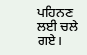ਪਹਿਨਣ ਲਈ ਚਲੇ ਗਏ।